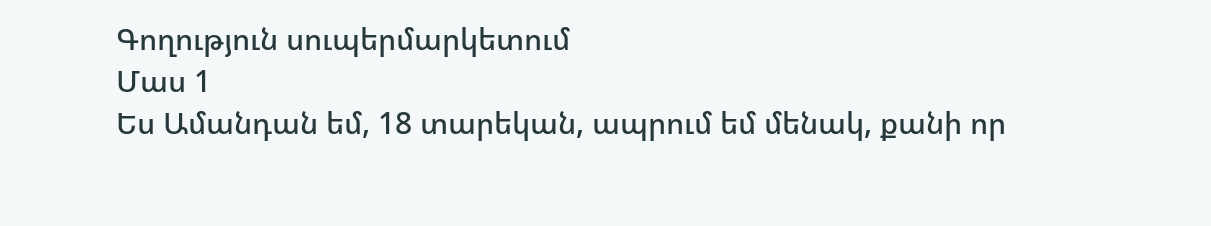Գողություն սուպերմարկետում
Մաս 1
Ես Ամանդան եմ, 18 տարեկան, ապրում եմ մենակ, քանի որ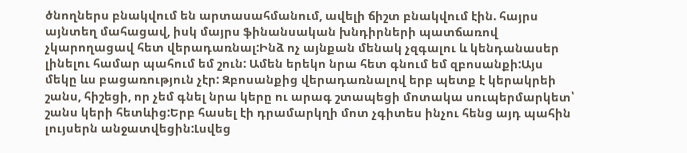ծնողներս բնակվում են արտասահմանում, ավելի ճիշտ բնակվում էին. հայրս այնտեղ մահացավ, իսկ մայրս ֆինանսական խնդիրների պատճառով չկարողացավ հետ վերադառնալ:Ինձ ոչ այնքան մենակ չզգալու և կենդանասեր լինելու համար պահում եմ շուն: Ամեն երեկո նրա հետ գնում եմ զբոսանքի:Այս մեկը ևս բացառություն չէր: Զբոսանքից վերադառնալով երբ պետք է կերակրեի շանս, հիշեցի, որ չեմ գնել նրա կերը ու արագ շտապեցի մոտակա սուպերմարկետ՝ շանս կերի հետևից:Երբ հասել էի դրամարկղի մոտ չգիտես ինչու հենց այդ պահին լույսերն անջատվեցին:Լսվեց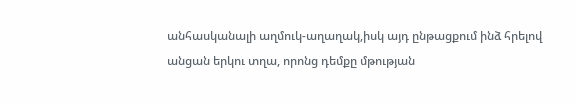անհասկանալի աղմուկ-աղաղակ,իսկ այդ ընթացքում ինձ հրելով անցան երկու տղա, որոնց դեմքը մթության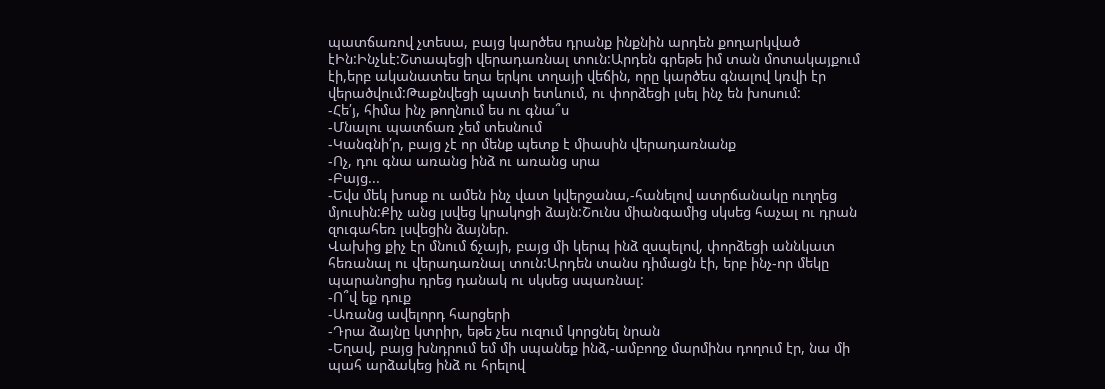պատճառով չտեսա, բայց կարծես դրանք ինքնին արդեն քողարկված էԻն:Ինչևէ:Շտապեցի վերադառնալ տուն:Արդեն գրեթե իմ տան մոտակայքում էի,երբ ականատես եղա երկու տղայի վեճին, որը կարծես գնալով կռվի էր վերածվում:Թաքնվեցի պատի ետևում, ու փորձեցի լսել ինչ են խոսում:
-Հե՛յ, հիմա ինչ թողնում ես ու գնա՞ս
-Մնալու պատճառ չեմ տեսնում
-Կանգնի՛ր, բայց չէ որ մենք պետք է միասին վերադառնանք
-Ոչ, դու գնա առանց ինձ ու առանց սրա
-Բայց...
-Եվս մեկ խոսք ու ամեն ինչ վատ կվերջանա,-հանելով ատրճանակը ուղղեց մյուսին:Քիչ անց լսվեց կրակոցի ձայն:Շունս միանգամից սկսեց հաչալ ու դրան զուգահեռ լսվեցին ձայներ.
Վախից քիչ էր մնում ճչայի, բայց մի կերպ ինձ զսպելով, փորձեցի աննկատ հեռանալ ու վերադառնալ տուն:Արդեն տանս դիմացն էի, երբ ինչ-որ մեկը պարանոցիս դրեց դանակ ու սկսեց սպառնալ:
-Ո՞վ եք դուք
-Առանց ավելորդ հարցերի
-Դրա ձայնը կտրիր, եթե չես ուզում կորցնել նրան
-Եղավ, բայց խնդրում եմ մի սպանեք ինձ,-ամբողջ մարմինս դողում էր, նա մի պահ արձակեց ինձ ու հրելով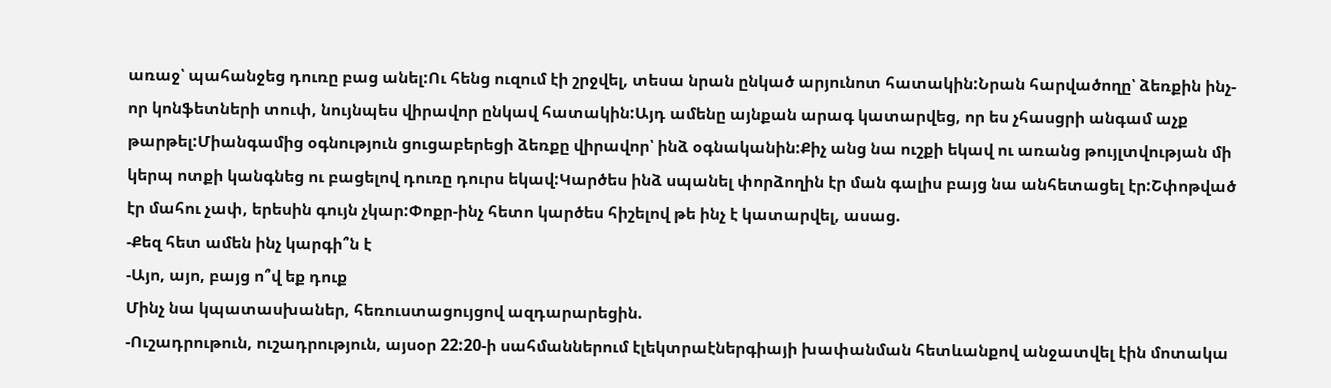առաջ՝ պահանջեց դուռը բաց անել:Ու հենց ուզում էի շրջվել, տեսա նրան ընկած արյունոտ հատակին:Նրան հարվածողը՝ ձեռքին ինչ-որ կոնֆետների տուփ, նույնպես վիրավոր ընկավ հատակին:Այդ ամենը այնքան արագ կատարվեց, որ ես չհասցրի անգամ աչք թարթել:Միանգամից օգնություն ցուցաբերեցի ձեռքը վիրավոր՝ ինձ օգնականին:Քիչ անց նա ուշքի եկավ ու առանց թույլտվության մի կերպ ոտքի կանգնեց ու բացելով դուռը դուրս եկավ:Կարծես ինձ սպանել փորձողին էր ման գալիս բայց նա անհետացել էր:Շփոթված էր մահու չափ, երեսին գույն չկար:Փոքր-ինչ հետո կարծես հիշելով թե ինչ է կատարվել, ասաց.
-Քեզ հետ ամեն ինչ կարգի՞ն է
-Այո, այո, բայց ո՞վ եք դուք
Մինչ նա կպատասխաներ, հեռուստացույցով ազդարարեցին.
-Ուշադրութուն, ուշադրություն, այսօր 22:20-ի սահմաններում էլեկտրաէներգիայի խափանման հետևանքով անջատվել էին մոտակա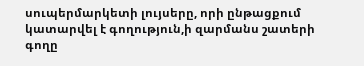սուպերմարկետի լույսերը, որի ընթացքում կատարվել է գողություն,ի զարմանս շատերի գողը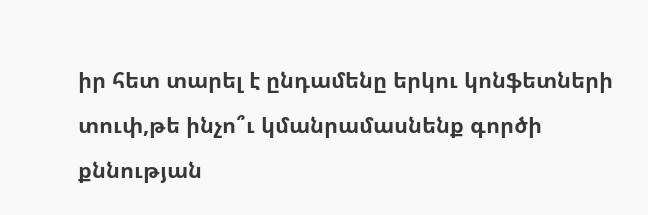իր հետ տարել է ընդամենը երկու կոնֆետների տուփ,թե ինչո՞ւ կմանրամասնենք գործի քննության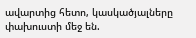ավարտից հետո, կասկածյալները փախուստի մեջ են.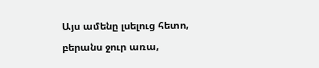Այս ամենը լսելուց հետո, բերանս ջուր առա,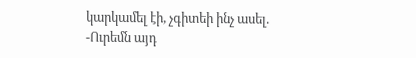կարկամել էի, չգիտեի ինչ ասել.
-Ուրեմն այդ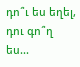դո՞ւ ես եղել, դու գո՞ղ ես...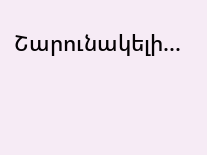Շարունակելի...